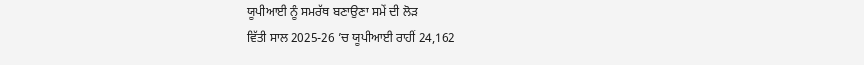ਯੂਪੀਆਈ ਨੂੰ ਸਮਰੱਥ ਬਣਾਉਣਾ ਸਮੇਂ ਦੀ ਲੋੜ
ਵਿੱਤੀ ਸਾਲ 2025-26 ’ਚ ਯੂਪੀਆਈ ਰਾਹੀਂ 24,162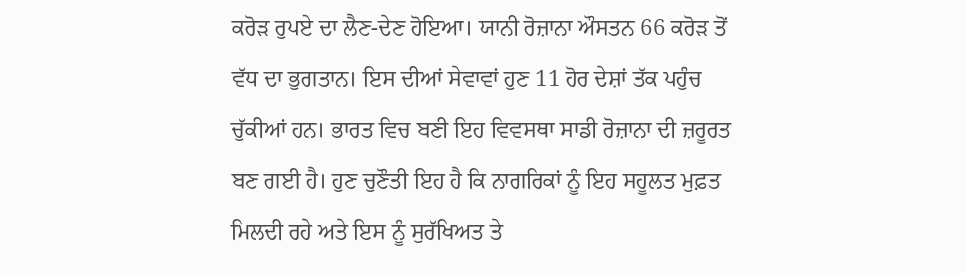ਕਰੋੜ ਰੁਪਏ ਦਾ ਲੈਣ-ਦੇਣ ਹੋਇਆ। ਯਾਨੀ ਰੋਜ਼ਾਨਾ ਔਸਤਨ 66 ਕਰੋੜ ਤੋਂ ਵੱਧ ਦਾ ਭੁਗਤਾਨ। ਇਸ ਦੀਆਂ ਸੇਵਾਵਾਂ ਹੁਣ 11 ਹੋਰ ਦੇਸ਼ਾਂ ਤੱਕ ਪਹੁੰਚ ਚੁੱਕੀਆਂ ਹਨ। ਭਾਰਤ ਵਿਚ ਬਣੀ ਇਹ ਵਿਵਸਥਾ ਸਾਡੀ ਰੋਜ਼ਾਨਾ ਦੀ ਜ਼ਰੂਰਤ ਬਣ ਗਈ ਹੈ। ਹੁਣ ਚੁਣੌਤੀ ਇਹ ਹੈ ਕਿ ਨਾਗਰਿਕਾਂ ਨੂੰ ਇਹ ਸਹੂਲਤ ਮੁਫ਼ਤ ਮਿਲਦੀ ਰਹੇ ਅਤੇ ਇਸ ਨੂੰ ਸੁਰੱਖਿਅਤ ਤੇ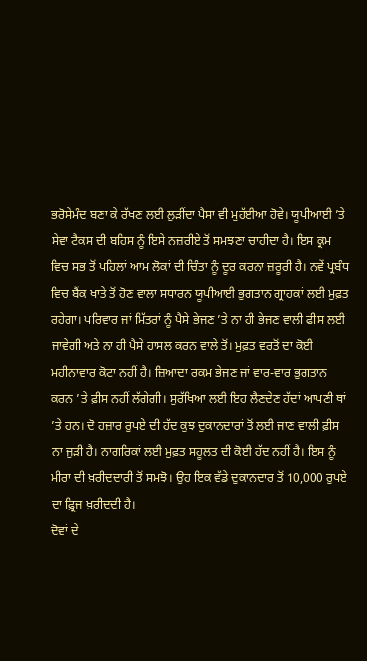ਭਰੋਸੇਮੰਦ ਬਣਾ ਕੇ ਰੱਖਣ ਲਈ ਲੁੜੀਂਦਾ ਪੈਸਾ ਵੀ ਮੁਹੱਈਆ ਹੋਵੇ। ਯੂਪੀਆਈ ’ਤੇ ਸੇਵਾ ਟੈਕਸ ਦੀ ਬਹਿਸ ਨੂੰ ਇਸੇ ਨਜ਼ਰੀਏ ਤੋਂ ਸਮਝਣਾ ਚਾਹੀਦਾ ਹੈ। ਇਸ ਕ੍ਰਮ ਵਿਚ ਸਭ ਤੋਂ ਪਹਿਲਾਂ ਆਮ ਲੋਕਾਂ ਦੀ ਚਿੰਤਾ ਨੂੰ ਦੂਰ ਕਰਨਾ ਜ਼ਰੂਰੀ ਹੈ। ਨਵੇਂ ਪ੍ਰਬੰਧ ਵਿਚ ਬੈਂਕ ਖਾਤੇ ਤੋਂ ਹੋਣ ਵਾਲਾ ਸਧਾਰਨ ਯੂਪੀਆਈ ਭੁਗਤਾਨ ਗ੍ਰਾਹਕਾਂ ਲਈ ਮੁਫ਼ਤ ਰਹੇਗਾ। ਪਰਿਵਾਰ ਜਾਂ ਮਿੱਤਰਾਂ ਨੂੰ ਪੈਸੇ ਭੇਜਣ ’ਤੇ ਨਾ ਹੀ ਭੇਜਣ ਵਾਲੀ ਫੀਸ ਲਈ ਜਾਵੇਗੀ ਅਤੇ ਨਾ ਹੀ ਪੈਸੇ ਹਾਸਲ ਕਰਨ ਵਾਲੇ ਤੋਂ। ਮੁਫ਼ਤ ਵਰਤੋਂ ਦਾ ਕੋਈ ਮਹੀਨਾਵਾਰ ਕੋਟਾ ਨਹੀਂ ਹੈ। ਜ਼ਿਆਦਾ ਰਕਮ ਭੇਜਣ ਜਾਂ ਵਾਰ-ਵਾਰ ਭੁਗਤਾਨ ਕਰਨ ’ਤੇ ਫ਼ੀਸ ਨਹੀਂ ਲੱਗੇਗੀ। ਸੁਰੱਖਿਆ ਲਈ ਇਹ ਲੈਣਦੇਣ ਹੱਦਾਂ ਆਪਣੀ ਥਾਂ ’ਤੇ ਹਨ। ਦੋ ਹਜ਼ਾਰ ਰੁਪਏ ਦੀ ਹੱਦ ਕੁਝ ਦੁਕਾਨਦਾਰਾਂ ਤੋਂ ਲਈ ਜਾਣ ਵਾਲੀ ਫ਼ੀਸ ਨਾ ਜੁੜੀ ਹੈ। ਨਾਗਰਿਕਾਂ ਲਈ ਮੁਫ਼ਤ ਸਹੂਲਤ ਦੀ ਕੋਈ ਹੱਦ ਨਹੀਂ ਹੈ। ਇਸ ਨੂੰ ਮੀਰਾ ਦੀ ਖ਼ਰੀਦਦਾਰੀ ਤੋਂ ਸਮਝੋ। ਉਹ ਇਕ ਵੱਡੇ ਦੁਕਾਨਦਾਰ ਤੋਂ 10,000 ਰੁਪਏ ਦਾ ਫ਼੍ਰਿਜ ਖ਼ਰੀਦਦੀ ਹੈ।
ਦੋਵਾਂ ਦੇ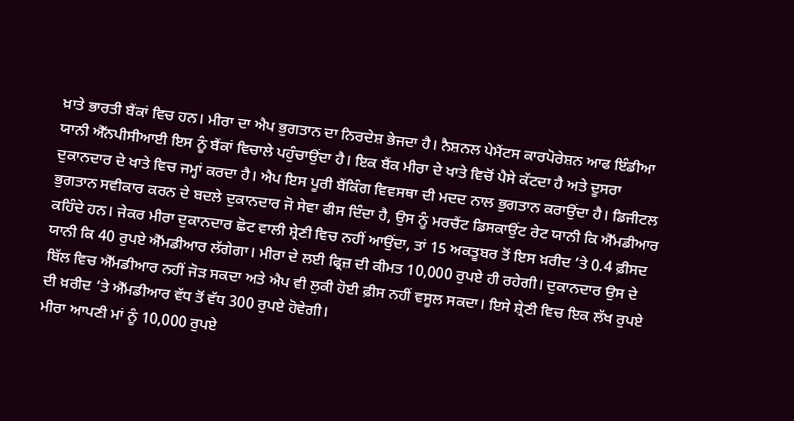ਖ਼ਾਤੇ ਭਾਰਤੀ ਬੈਂਕਾਂ ਵਿਚ ਹਨ। ਮੀਰਾ ਦਾ ਐਪ ਭੁਗਤਾਨ ਦਾ ਨਿਰਦੇਸ਼ ਭੇਜਦਾ ਹੈ। ਨੈਸ਼ਨਲ ਪੇਮੈਂਟਸ ਕਾਰਪੋਰੇਸ਼ਨ ਆਫ ਇੰਡੀਆ ਯਾਨੀ ਐੱਨਪੀਸੀਆਈ ਇਸ ਨੂੰ ਬੈਂਕਾਂ ਵਿਚਾਲੇ ਪਹੁੰਚਾਉਂਦਾ ਹੈ। ਇਕ ਬੈਂਕ ਮੀਰਾ ਦੇ ਖਾਤੇ ਵਿਚੋਂ ਪੈਸੇ ਕੱਟਦਾ ਹੈ ਅਤੇ ਦੂਸਰਾ ਦੁਕਾਨਦਾਰ ਦੇ ਖਾਤੇ ਵਿਚ ਜਮ੍ਹਾਂ ਕਰਦਾ ਹੈ। ਐਪ ਇਸ ਪੂਰੀ ਬੈਂਕਿੰਗ ਵਿਵਸਥਾ ਦੀ ਮਦਦ ਨਾਲ ਭੁਗਤਾਨ ਕਰਾਉਂਦਾ ਹੈ। ਡਿਜੀਟਲ ਭੁਗਤਾਨ ਸਵੀਕਾਰ ਕਰਨ ਦੇ ਬਦਲੇ ਦੁਕਾਨਦਾਰ ਜੋ ਸੇਵਾ ਫੀਸ ਦਿੰਦਾ ਹੈ, ਉਸ ਨੂੰ ਮਰਚੈਂਟ ਡਿਸਕਾਉਂਟ ਰੇਟ ਯਾਨੀ ਕਿ ਐੱਮਡੀਆਰ ਕਹਿੰਦੇ ਹਨ। ਜੇਕਰ ਮੀਰਾ ਦੁਕਾਨਦਾਰ ਛੋਟ ਵਾਲੀ ਸ਼੍ਰੇਣੀ ਵਿਚ ਨਹੀਂ ਆਉਂਦਾ, ਤਾਂ 15 ਅਕਤੂਬਰ ਤੋਂ ਇਸ ਖ਼ਰੀਦ ’ਤੇ 0.4 ਫ਼ੀਸਦ ਯਾਨੀ ਕਿ 40 ਰੁਪਏ ਐੱਮਡੀਆਰ ਲੱਗੇਗਾ। ਮੀਰਾ ਦੇ ਲਈ ਫ੍ਰਿਜ਼ ਦੀ ਕੀਮਤ 10,000 ਰੁਪਏ ਹੀ ਰਹੇਗੀ। ਦੁਕਾਨਦਾਰ ਉਸ ਦੇ ਬਿੱਲ ਵਿਚ ਐੱਮਡੀਆਰ ਨਹੀਂ ਜੋੜ ਸਕਦਾ ਅਤੇ ਐਪ ਵੀ ਲੁਕੀ ਹੋਈ ਫ਼ੀਸ ਨਹੀਂ ਵਸੂਲ ਸਕਦਾ। ਇਸੇ ਸ਼੍ਰੇਣੀ ਵਿਚ ਇਕ ਲੱਖ ਰੁਪਏ ਦੀ ਖ਼ਰੀਦ ’ਤੇ ਐੱਮਡੀਆਰ ਵੱਧ ਤੋਂ ਵੱਧ 300 ਰੁਪਏ ਹੋਵੇਗੀ।
ਮੀਰਾ ਆਪਣੀ ਮਾਂ ਨੂੰ 10,000 ਰੁਪਏ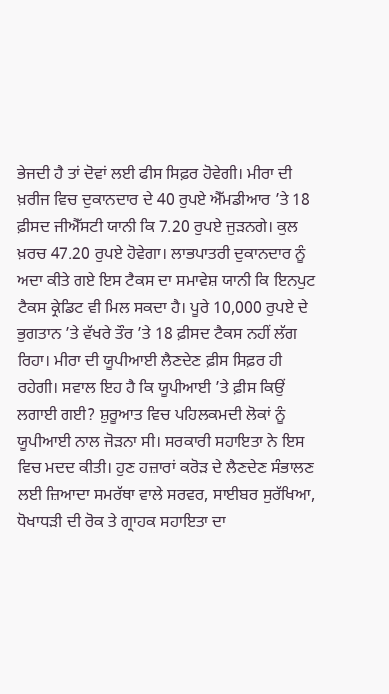ਭੇਜਦੀ ਹੈ ਤਾਂ ਦੋਵਾਂ ਲਈ ਫੀਸ ਸਿਫ਼ਰ ਹੋਵੇਗੀ। ਮੀਰਾ ਦੀ ਖ਼ਰੀਜ ਵਿਚ ਦੁਕਾਨਦਾਰ ਦੇ 40 ਰੁਪਏ ਐੱਮਡੀਆਰ ’ਤੇ 18 ਫ਼ੀਸਦ ਜੀਐੱਸਟੀ ਯਾਨੀ ਕਿ 7.20 ਰੁਪਏ ਜੁੜਨਗੇ। ਕੁਲ ਖ਼ਰਚ 47.20 ਰੁਪਏ ਹੋਵੇਗਾ। ਲਾਭਪਾਤਰੀ ਦੁਕਾਨਦਾਰ ਨੂੰ ਅਦਾ ਕੀਤੇ ਗਏ ਇਸ ਟੈਕਸ ਦਾ ਸਮਾਵੇਸ਼ ਯਾਨੀ ਕਿ ਇਨਪੁਟ ਟੈਕਸ ਕ੍ਰੇਡਿਟ ਵੀ ਮਿਲ ਸਕਦਾ ਹੈ। ਪੂਰੇ 10,000 ਰੁਪਏ ਦੇ ਭੁਗਤਾਨ ’ਤੇ ਵੱਖਰੇ ਤੌਰ ’ਤੇ 18 ਫ਼ੀਸਦ ਟੈਕਸ ਨਹੀਂ ਲੱਗ ਰਿਹਾ। ਮੀਰਾ ਦੀ ਯੂਪੀਆਈ ਲੈਣਦੇਣ ਫ਼ੀਸ ਸਿਫ਼ਰ ਹੀ ਰਹੇਗੀ। ਸਵਾਲ ਇਹ ਹੈ ਕਿ ਯੂਪੀਆਈ ’ਤੇ ਫ਼ੀਸ ਕਿਉਂ ਲਗਾਈ ਗਈ? ਸ਼ੁਰੂਆਤ ਵਿਚ ਪਹਿਲਕਮਦੀ ਲੋਕਾਂ ਨੂੰ ਯੂਪੀਆਈ ਨਾਲ ਜੋੜਨਾ ਸੀ। ਸਰਕਾਰੀ ਸਹਾਇਤਾ ਨੇ ਇਸ ਵਿਚ ਮਦਦ ਕੀਤੀ। ਹੁਣ ਹਜ਼ਾਰਾਂ ਕਰੋੜ ਦੇ ਲੈਣਦੇਣ ਸੰਭਾਲਣ ਲਈ ਜ਼ਿਆਦਾ ਸਮਰੱਥਾ ਵਾਲੇ ਸਰਵਰ, ਸਾਈਬਰ ਸੁਰੱਖਿਆ, ਧੋਖਾਧੜੀ ਦੀ ਰੋਕ ਤੇ ਗ੍ਰਾਹਕ ਸਹਾਇਤਾ ਦਾ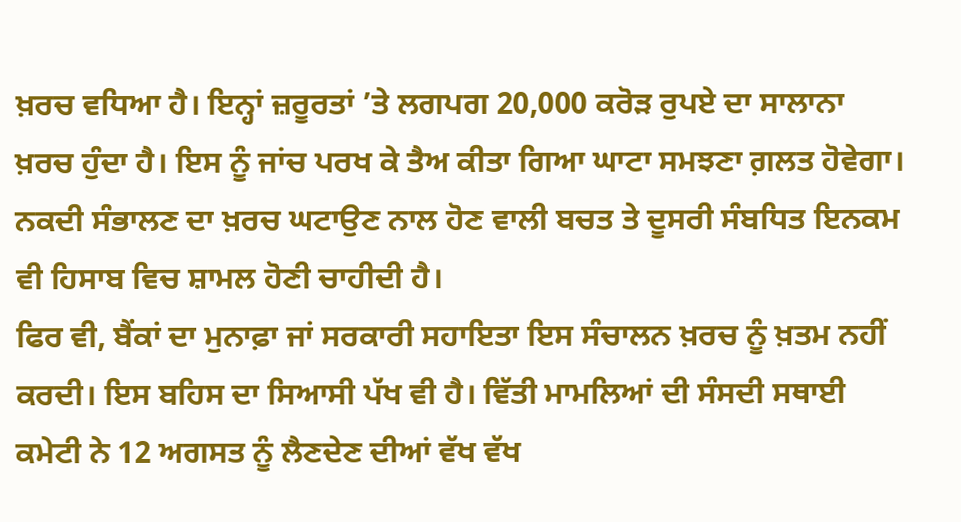ਖ਼ਰਚ ਵਧਿਆ ਹੈ। ਇਨ੍ਹਾਂ ਜ਼ਰੂਰਤਾਂ ’ਤੇ ਲਗਪਗ 20,000 ਕਰੋੜ ਰੁਪਏ ਦਾ ਸਾਲਾਨਾ ਖ਼ਰਚ ਹੁੰਦਾ ਹੈ। ਇਸ ਨੂੰ ਜਾਂਚ ਪਰਖ ਕੇ ਤੈਅ ਕੀਤਾ ਗਿਆ ਘਾਟਾ ਸਮਝਣਾ ਗ਼ਲਤ ਹੋਵੇਗਾ। ਨਕਦੀ ਸੰਭਾਲਣ ਦਾ ਖ਼ਰਚ ਘਟਾਉਣ ਨਾਲ ਹੋਣ ਵਾਲੀ ਬਚਤ ਤੇ ਦੂਸਰੀ ਸੰਬਧਿਤ ਇਨਕਮ ਵੀ ਹਿਸਾਬ ਵਿਚ ਸ਼ਾਮਲ ਹੋਣੀ ਚਾਹੀਦੀ ਹੈ।
ਫਿਰ ਵੀ, ਬੈਂਕਾਂ ਦਾ ਮੁਨਾਫ਼ਾ ਜਾਂ ਸਰਕਾਰੀ ਸਹਾਇਤਾ ਇਸ ਸੰਚਾਲਨ ਖ਼ਰਚ ਨੂੰ ਖ਼ਤਮ ਨਹੀਂ ਕਰਦੀ। ਇਸ ਬਹਿਸ ਦਾ ਸਿਆਸੀ ਪੱਖ ਵੀ ਹੈ। ਵਿੱਤੀ ਮਾਮਲਿਆਂ ਦੀ ਸੰਸਦੀ ਸਥਾਈ ਕਮੇਟੀ ਨੇ 12 ਅਗਸਤ ਨੂੰ ਲੈਣਦੇਣ ਦੀਆਂ ਵੱਖ ਵੱਖ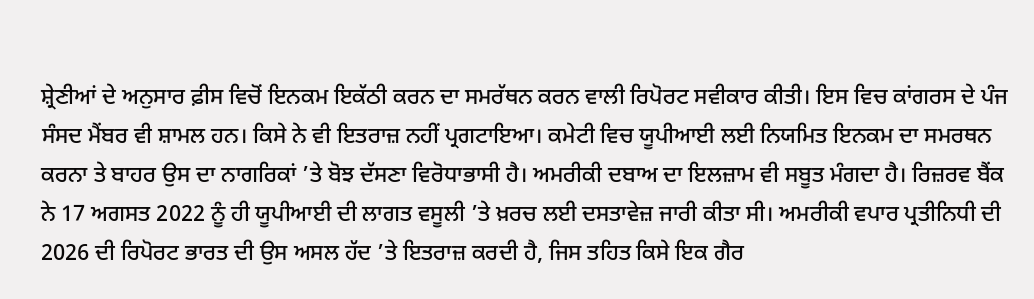ਸ਼੍ਰੇਣੀਆਂ ਦੇ ਅਨੁਸਾਰ ਫ਼ੀਸ ਵਿਚੋਂ ਇਨਕਮ ਇਕੱਠੀ ਕਰਨ ਦਾ ਸਮਰੱਥਨ ਕਰਨ ਵਾਲੀ ਰਿਪੋਰਟ ਸਵੀਕਾਰ ਕੀਤੀ। ਇਸ ਵਿਚ ਕਾਂਗਰਸ ਦੇ ਪੰਜ ਸੰਸਦ ਮੈਂਬਰ ਵੀ ਸ਼ਾਮਲ ਹਨ। ਕਿਸੇ ਨੇ ਵੀ ਇਤਰਾਜ਼ ਨਹੀਂ ਪ੍ਰਗਟਾਇਆ। ਕਮੇਟੀ ਵਿਚ ਯੂਪੀਆਈ ਲਈ ਨਿਯਮਿਤ ਇਨਕਮ ਦਾ ਸਮਰਥਨ ਕਰਨਾ ਤੇ ਬਾਹਰ ਉਸ ਦਾ ਨਾਗਰਿਕਾਂ ’ਤੇ ਬੋਝ ਦੱਸਣਾ ਵਿਰੋਧਾਭਾਸੀ ਹੈ। ਅਮਰੀਕੀ ਦਬਾਅ ਦਾ ਇਲਜ਼ਾਮ ਵੀ ਸਬੂਤ ਮੰਗਦਾ ਹੈ। ਰਿਜ਼ਰਵ ਬੈਂਕ ਨੇ 17 ਅਗਸਤ 2022 ਨੂੰ ਹੀ ਯੂਪੀਆਈ ਦੀ ਲਾਗਤ ਵਸੂਲੀ ’ਤੇ ਖ਼ਰਚ ਲਈ ਦਸਤਾਵੇਜ਼ ਜਾਰੀ ਕੀਤਾ ਸੀ। ਅਮਰੀਕੀ ਵਪਾਰ ਪ੍ਰਤੀਨਿਧੀ ਦੀ 2026 ਦੀ ਰਿਪੋਰਟ ਭਾਰਤ ਦੀ ਉਸ ਅਸਲ ਹੱਦ ’ਤੇ ਇਤਰਾਜ਼ ਕਰਦੀ ਹੈ, ਜਿਸ ਤਹਿਤ ਕਿਸੇ ਇਕ ਗੈਰ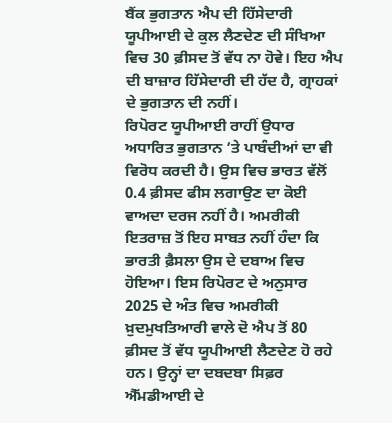ਬੈਂਕ ਭੁਗਤਾਨ ਐਪ ਦੀ ਹਿੱਸੇਦਾਰੀ ਯੂਪੀਆਈ ਦੇ ਕੁਲ ਲੈਣਦੇਣ ਦੀ ਸੰਖਿਆ ਵਿਚ 30 ਫ਼ੀਸਦ ਤੋਂ ਵੱਧ ਨਾ ਹੋਵੇ। ਇਹ ਐਪ ਦੀ ਬਾਜ਼ਾਰ ਹਿੱਸੇਦਾਰੀ ਦੀ ਹੱਦ ਹੈ, ਗ੍ਰਾਹਕਾਂ ਦੇ ਭੁਗਤਾਨ ਦੀ ਨਹੀਂ।
ਰਿਪੋਰਟ ਯੂਪੀਆਈ ਰਾਹੀਂ ਉਧਾਰ ਅਧਾਰਿਤ ਭੁਗਤਾਨ ’ਤੇ ਪਾਬੰਦੀਆਂ ਦਾ ਵੀ ਵਿਰੋਧ ਕਰਦੀ ਹੈ। ਉਸ ਵਿਚ ਭਾਰਤ ਵੱਲੋਂ 0.4 ਫ਼ੀਸਦ ਫੀਸ ਲਗਾਉਣ ਦਾ ਕੋਈ ਵਾਅਦਾ ਦਰਜ ਨਹੀਂ ਹੈ। ਅਮਰੀਕੀ ਇਤਰਾਜ਼ ਤੋਂ ਇਹ ਸਾਬਤ ਨਹੀਂ ਹੰਦਾ ਕਿ ਭਾਰਤੀ ਫ਼ੈਸਲਾ ਉਸ ਦੇ ਦਬਾਅ ਵਿਚ ਹੋਇਆ। ਇਸ ਰਿਪੋਰਟ ਦੇ ਅਨੁਸਾਰ 2025 ਦੇ ਅੰਤ ਵਿਚ ਅਮਰੀਕੀ ਖ਼ੁਦਮੁਖਤਿਆਰੀ ਵਾਲੇ ਦੋ ਐਪ ਤੋਂ 80 ਫ਼ੀਸਦ ਤੋਂ ਵੱਧ ਯੂਪੀਆਈ ਲੈਣਦੇਣ ਹੋ ਰਹੇ ਹਨ। ਉਨ੍ਹਾਂ ਦਾ ਦਬਦਬਾ ਸਿਫ਼ਰ ਐੱਮਡੀਆਈ ਦੇ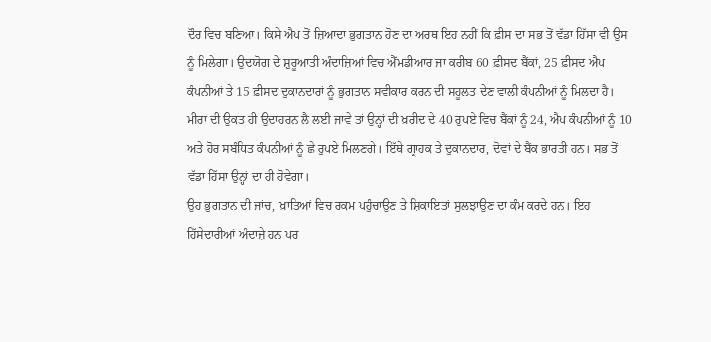ਦੌਰ ਵਿਚ ਬਣਿਆ। ਕਿਸੇ ਐਪ ਤੋਂ ਜ਼ਿਆਦਾ ਭੁਗਤਾਨ ਹੋਣ ਦਾ ਅਰਥ ਇਹ ਨਹੀਂ ਕਿ ਫ਼ੀਸ ਦਾ ਸਭ ਤੋਂ ਵੱਡਾ ਹਿੱਸਾ ਵੀ ਉਸ ਨੂੰ ਮਿਲੇਗਾ। ਉਦਯੋਗ ਦੇ ਸ਼ੁਰੂਆਤੀ ਅੰਦਾਜ਼ਿਆਂ ਵਿਚ ਐੱਮਡੀਆਰ ਜਾ ਕਰੀਬ 60 ਫ਼ੀਸਦ ਬੈਂਕਾਂ, 25 ਫ਼ੀਸਦ ਐਪ ਕੰਪਨੀਆਂ ਤੇ 15 ਫ਼ੀਸਦ ਦੁਕਾਨਦਾਰਾਂ ਨੂੰ ਭੁਗਤਾਨ ਸਵੀਕਾਰ ਕਰਨ ਦੀ ਸਹੂਲਤ ਦੇਣ ਵਾਲੀ ਕੰਪਨੀਆਂ ਨੂੰ ਮਿਲਦਾ ਹੈ। ਮੀਰਾ ਦੀ ਉਕਤ ਹੀ ਉਦਾਹਰਨ ਲੈ ਲਈ ਜਾਵੇ ਤਾਂ ਉਨ੍ਹਾਂ ਦੀ ਖ਼ਰੀਦ ਦੇ 40 ਰੁਪਏ ਵਿਚ ਬੈਂਕਾਂ ਨੂੰ 24, ਐਪ ਕੰਪਨੀਆਂ ਨੂੰ 10 ਅਤੇ ਹੋਰ ਸਬੰਧਿਤ ਕੰਪਨੀਆਂ ਨੂੰ ਛੇ ਰੁਪਏ ਮਿਲਣਗੇ। ਇੱਥੇ ਗ੍ਰਾਹਕ ਤੇ ਦੁਕਾਨਦਾਰ, ਦੋਵਾਂ ਦੇ ਬੈਂਕ ਭਾਰਤੀ ਹਨ। ਸਭ ਤੋਂ ਵੱਡਾ ਹਿੱਸਾ ਉਨ੍ਹਾਂ ਦਾ ਹੀ ਹੋਵੇਗਾ।
ਉਹ ਭੁਗਤਾਨ ਦੀ ਜਾਂਚ, ਖ਼ਾਤਿਆਂ ਵਿਚ ਰਕਮ ਪਹੁੰਚਾਉਣ ਤੇ ਸ਼ਿਕਾਇਤਾਂ ਸੁਲਝਾਉਣ ਦਾ ਕੰਮ ਕਰਦੇ ਹਨ। ਇਹ ਹਿੱਸੇਦਾਰੀਆਂ ਅੰਦਾਜ਼ੇ ਹਨ ਪਰ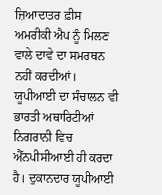ਜ਼ਿਆਦਾਤਰ ਫ਼ੀਸ ਅਮਰੀਕੀ ਐਪ ਨੂੰ ਮਿਲਣ ਵਾਲੇ ਦਾਵੇ ਦਾ ਸਮਰਥਨ ਨਹੀਂ ਕਰਦੀਆਂ। ਯੂਪੀਆਈ ਦਾ ਸੰਚਾਲਨ ਵੀ ਭਾਰਤੀ ਅਥਾਰਿਟੀਆਂ ਨਿਗਰਾਨੀ ਵਿਚ ਐੱਨਪੀਸੀਆਈ ਹੀ ਕਰਦਾ ਹੈ। ਦੁਕਾਨਦਾਰ ਯੂਪੀਆਈ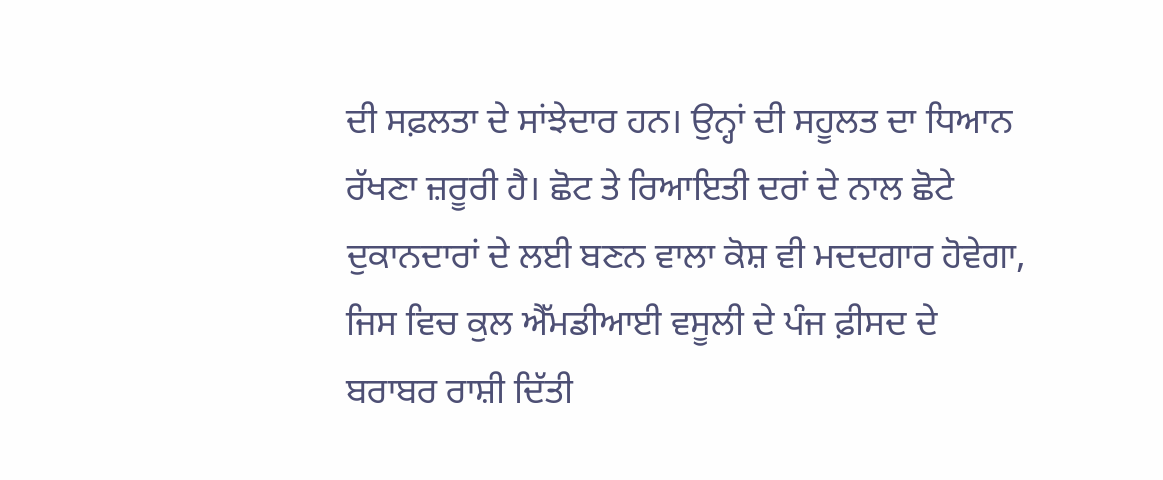ਦੀ ਸਫ਼ਲਤਾ ਦੇ ਸਾਂਝੇਦਾਰ ਹਨ। ਉਨ੍ਹਾਂ ਦੀ ਸਹੂਲਤ ਦਾ ਧਿਆਨ ਰੱਖਣਾ ਜ਼ਰੂਰੀ ਹੈ। ਛੋਟ ਤੇ ਰਿਆਇਤੀ ਦਰਾਂ ਦੇ ਨਾਲ ਛੋਟੇ ਦੁਕਾਨਦਾਰਾਂ ਦੇ ਲਈ ਬਣਨ ਵਾਲਾ ਕੋਸ਼ ਵੀ ਮਦਦਗਾਰ ਹੋਵੇਗਾ, ਜਿਸ ਵਿਚ ਕੁਲ ਐੱਮਡੀਆਈ ਵਸੂਲੀ ਦੇ ਪੰਜ ਫ਼ੀਸਦ ਦੇ ਬਰਾਬਰ ਰਾਸ਼ੀ ਦਿੱਤੀ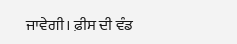ਜਾਵੇਗੀ। ਫ਼ੀਸ ਦੀ ਵੰਡ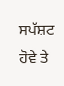ਸਪੱਸ਼ਟ ਹੋਵੇ ਤੇ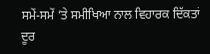ਸਮੇਂ-ਸਮੇਂ ’ਤੇ ਸਮੀਖਿਆ ਨਾਲ ਵਿਹਾਰਕ ਦਿੱਕਤਾਂ ਦੂਰ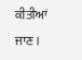ਕੀਤੀਆਂ ਜਾਣ।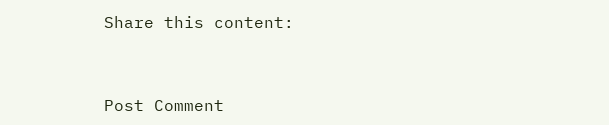Share this content:



Post Comment